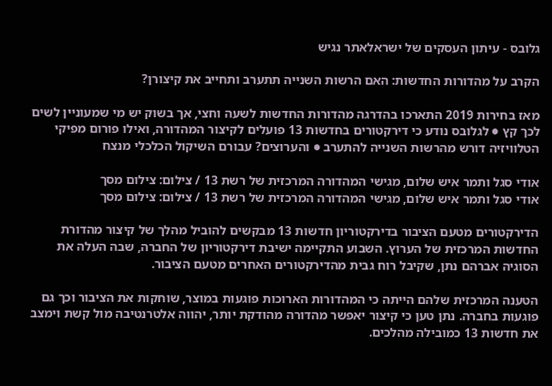גלובס - עיתון העסקים של ישראלאתר נגיש

הקרב על מהדורות החדשות: האם הרשות השנייה תתערב ותחייב את קיצורן?

מאז בחירות 2019 התארכו בהדרגה מהדורות החדשות לשעה וחצי, אך בשוק יש מי שמעוניין לשים לכך קץ ● לגלובס נודע כי דירקטורים בחדשות 13 פועלים לקיצור המהדורה, ואילו פורום מפיקי הטלוויזיה דורש מהרשות השנייה להתערב ● והערוצים? עבורם השיקול הכלכלי מנצח

אודי סגל ותמר איש שלום, מגישי המהדורה המרכזית של רשת 13 / צילום: צילום מסך
אודי סגל ותמר איש שלום, מגישי המהדורה המרכזית של רשת 13 / צילום: צילום מסך

הדירקטורים מטעם הציבור בדירקטוריון חדשות 13 מבקשים להוביל מהלך של קיצור מהדורת החדשות המרכזית של הערוץ. השבוע התקיימה ישיבת דירקטוריון של החברה, שבה העלה את הסוגיה אברהם נתן, שקיבל רוח גבית מהדירקטורים האחרים מטעם הציבור.

הטענה המרכזית שלהם הייתה כי המהדורות הארוכות פוגעות במוצר, שוחקות את הציבור וכך גם פוגעות בחברה. נתן טען כי קיצור יאפשר מהדורה מהודקת יותר, יהווה אלטרנטיבה מול קשת וימצב את חדשות 13 כמובילה מהלכים.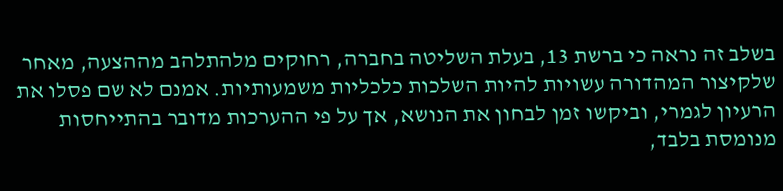בשלב זה נראה כי ברשת 13, בעלת השליטה בחברה, רחוקים מלהתלהב מההצעה, מאחר שלקיצור המהדורה עשויות להיות השלכות כלכליות משמעותיות. אמנם לא שם פסלו את הרעיון לגמרי, וביקשו זמן לבחון את הנושא, אך על פי ההערכות מדובר בהתייחסות מנומסת בלבד,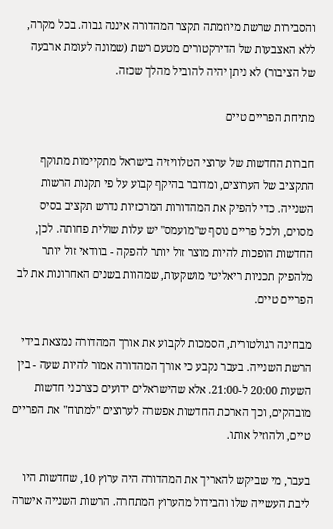והסבירות שרשת מיוזמתה תקצר המהדורה איננה גבוה. בכל מקרה, ללא האצבעות של הדירקטורים מטעם רשת (שמונה לעומת ארבעה של הציבור) לא ניתן יהיה להוביל מהלך שכזה.

מתיחת הפריים טיים

חברות החדשות של ערוצי הטלוויזיה בישראל מתקיימות מתוקף התקציב של הערוצים, ומדובר בהיקף קבוע על פי תקנות הרשות השנייה. כדי להפיק את המהדורות המרכזיות נדרש תקציב בסיס מסוים, ולכל פריים נוסף ש"מועמס" יש עלות שולית פחותה. לכן, החדשות הופכות להיות מוצר זול יותר להפקה - בוודאי זול יותר מלהפיק תכניות ריאליטי מושקעות, שמהוות בשנים האחרונות את לב הפריים טיים.

מבחינה רגולטורית, הסמכות לקבוע את אורך המהדורה נמצאת בידי הרשת השנייה. בעבר נקבע כי אורך המהדורה אמור להיות שעה - בין השעות 20:00 ל-21:00. אלא שהישראלים ידועים כצרכני חדשות מובהקים, וכך הארכת החדשות אפשרה לערוצים "למתוח" את הפריים טיים, ולהוזיל אותו.

בעבר, מי שביקש להאריך את המהדורה היה ערוץ 10, שחדשות היו ליבת העשייה שלו והבידול מהערוץ המתחרה. הרשות השנייה אישרה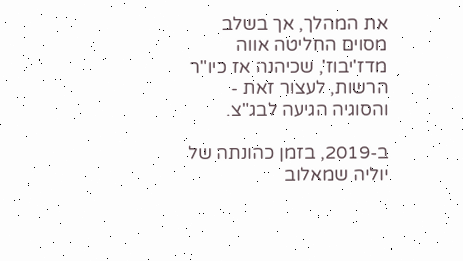את המהלך, אך בשלב מסוים החליטה אווה מדז'יבוז', שכיהנה אז כיו"ר הרשות, לעצור זאת - והסוגיה הגיעה לבג"צ.

ב-2019, בזמן כהונתה של יוליה שמאלוב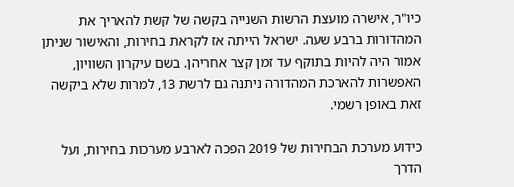כיו"ר, אישרה מועצת הרשות השנייה בקשה של קשת להאריך את המהדורות ברבע שעה. ישראל הייתה אז לקראת בחירות, והאישור שניתן אמור היה להיות בתוקף עד זמן קצר אחריהן. בשם עיקרון השוויון, האפשרות להארכת המהדורה ניתנה גם לרשת 13, למרות שלא ביקשה זאת באופן רשמי.

כידוע מערכת הבחירות של 2019 הפכה לארבע מערכות בחירות, ועל הדרך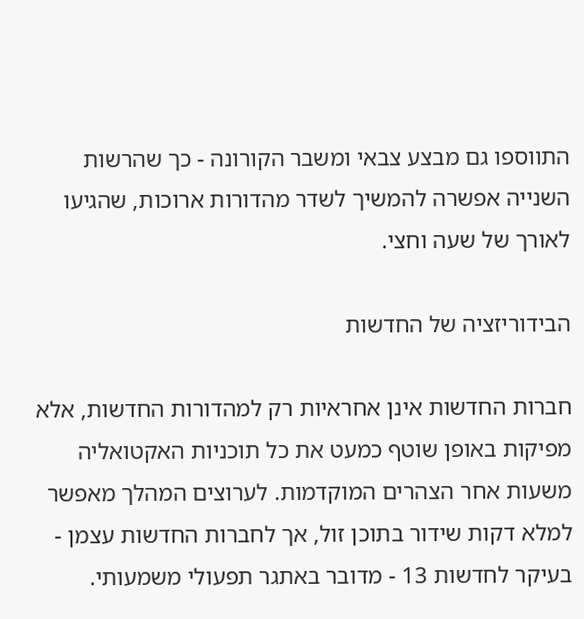התווספו גם מבצע צבאי ומשבר הקורונה - כך שהרשות השנייה אפשרה להמשיך לשדר מהדורות ארוכות, שהגיעו לאורך של שעה וחצי.

הבידוריזציה של החדשות

חברות החדשות אינן אחראיות רק למהדורות החדשות, אלא מפיקות באופן שוטף כמעט את כל תוכניות האקטואליה משעות אחר הצהרים המוקדמות. לערוצים המהלך מאפשר למלא דקות שידור בתוכן זול, אך לחברות החדשות עצמן - בעיקר לחדשות 13 - מדובר באתגר תפעולי משמעותי.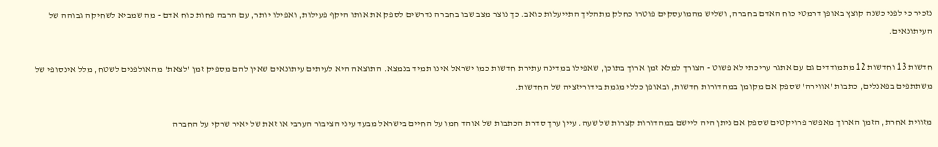נזכיר כי לפני כשנה קוצץ באופן דרמטי כוח האדם בחברה, ושליש מהמועסקים פוטרו כחלק מתהליך התייעלות כואב. כך נוצר מצב שבו בחברה נדרשים לספק את אותו היקף פעילות, ואפילו יותר, עם הרבה פחות כוח אדם - מה שמביא לשחיקה גבוהה של העיתונאים.

חדשות 13 וחדשות 12 מתמודדים גם עם אתגר עריכתי לא פשוט - הצורך למלא זמן ארוך בתוכן, שאפילו במדינה עתירת חדשות כמו ישראל אינו תמיד בנמצא. התוצאה היא לעיתים עיתונאים שאין להם מספיק זמן 'לצאת' מהאולפנים לשטח, מלל אינסופי של משתתפים בפאנלים, כתבות 'אווירה' שספק אם מקומן במהדורות חדשות, ובאופן כללי מגמת בידוריזציה של החדשות.

מזווית אחרת, הזמן הארוך מאפשר פרויקטים שספק אם ניתן היה ליישם במהדורות קצרות של שעה. עיין ערך סדרת הכתבות של אוהד חמו על החיים בישראל מבעד עיני הציבור הערבי או זאת של יאיר שרקי על החברה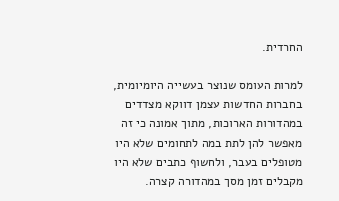החרדית.

למרות העומס שנוצר בעשייה היומיומית, בחברות החדשות עצמן דווקא מצדדים במהדורות הארוכות, מתוך אמונה כי זה מאפשר להן לתת במה לתחומים שלא היו מטופלים בעבר, ולחשוף כתבים שלא היו מקבלים זמן מסך במהדורה קצרה.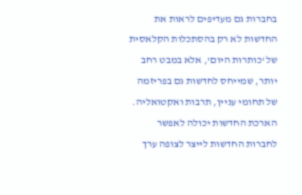בחברות גם מעדיפים לראות את החדשות לא רק בהסתכלות הקלאסית של 'כותרות היום', אלא במבט רחב יותר, שמייחס לחדשות גם בפריזמה של תחומי עניין, תרבות ואקטואליה. הארכת החדשות יכולה לאפשר לחברות החדשות לייצר לצופה ערך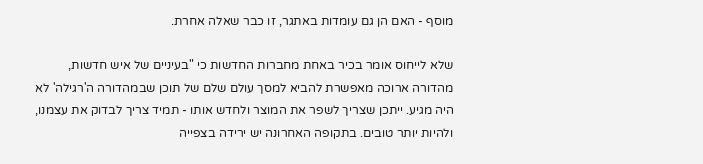מוסף - האם הן גם עומדות באתגר, זו כבר שאלה אחרת.

שלא לייחוס אומר בכיר באחת מחברות החדשות כי "בעיניים של איש חדשות, מהדורה ארוכה מאפשרת להביא למסך עולם שלם של תוכן שבמהדורה ה'רגילה' לא היה מגיע. ייתכן שצריך לשפר את המוצר ולחדש אותו - תמיד צריך לבדוק את עצמנו, ולהיות יותר טובים. בתקופה האחרונה יש ירידה בצפייה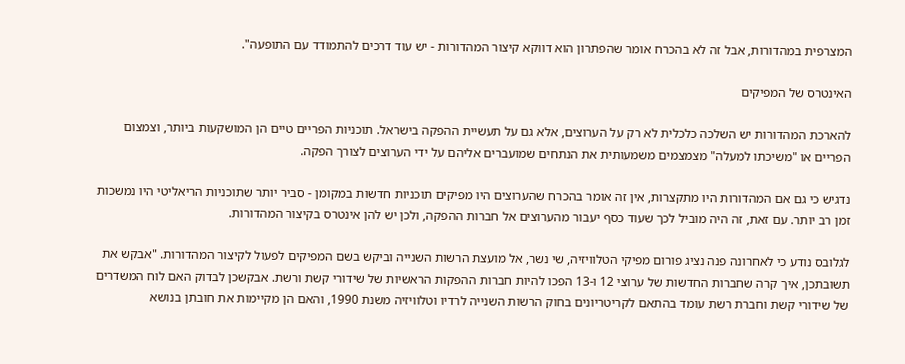המצרפית במהדורות, אבל זה לא בהכרח אומר שהפתרון הוא דווקא קיצור המהדורות - יש עוד דרכים להתמודד עם התופעה".

האינטרס של המפיקים

להארכת המהדורות יש השלכה כלכלית לא רק על הערוצים, אלא גם על תעשיית ההפקה בישראל. תוכניות הפריים טיים הן המושקעות ביותר, וצמצום הפריים או "משיכתו למעלה" מצמצמים משמעותית את הנתחים שמועברים אליהם על ידי הערוצים לצורך הפקה.

נדגיש כי גם אם המהדורות היו מתקצרות, אין זה אומר בהכרח שהערוצים היו מפיקים תוכניות חדשות במקומן - סביר יותר שתוכניות הריאליטי היו נמשכות זמן רב יותר. עם זאת, זה היה מוביל לכך שעוד כסף יעבור מהערוצים אל חברות ההפקה, ולכן יש להן אינטרס בקיצור המהדורות.

לגלובס נודע כי לאחרונה פנה נציג פורום מפיקי הטלוויזיה, שי נשר, אל מועצת הרשות השנייה וביקש בשם המפיקים לפעול לקיצור המהדורות. "אבקש את תשובתכן, איך קרה שחברות החדשות של ערוצי 12 ו-13 הפכו להיות חברות ההפקות הראשיות של שידורי קשת ורשת. אבקשכן לבדוק האם לוח המשדרים של שידורי קשת וחברת רשת עומד בהתאם לקריטריונים בחוק הרשות השנייה לרדיו וטלוויזיה משנת 1990, והאם הן מקיימות את חובתן בנושא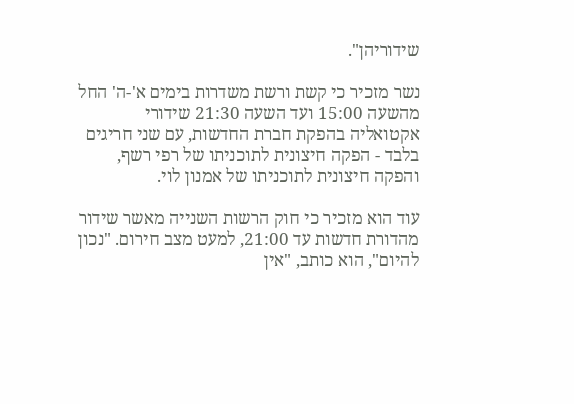שידוריהן".

נשר מזכיר כי קשת ורשת משדרות בימים א'-ה' החל מהשעה 15:00 ועד השעה 21:30 שידורי אקטואליה בהפקת חברת החדשות, עם שני חריגים בלבד - הפקה חיצונית לתוכניתו של רפי רשף, והפקה חיצונית לתוכניתו של אמנון לוי.

עוד הוא מזכיר כי חוק הרשות השנייה מאשר שידור מהדורת חדשות עד 21:00, למעט מצב חירום. "נכון להיום", הוא כותב, "אין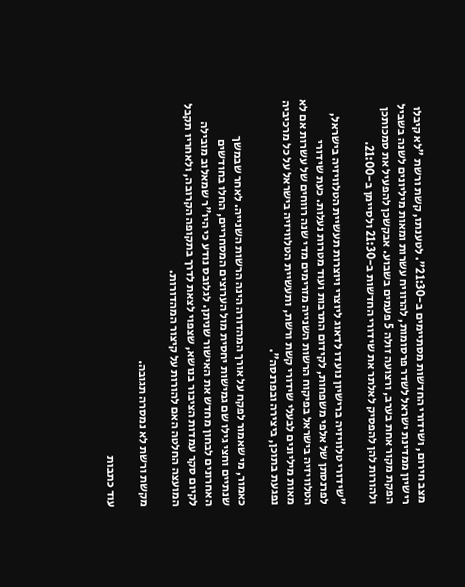מצב חירום, ושידורי החדשות מסתיימים ב-21:30". לטענתו, קשת ורשת "לא קיבלו רישיון ממדינת ישראל לשדר פרסומות, להרוויח עשרות ומאות מיליונים לשנה בשביל הפקת מקור אחת בערב, ורצועה זולה 5 פעמים בשבוע. אבקשכן להפעיל את סמכותכן ולהורות להן להפסיק לאלתר את שידורי החדשות ב-21:30 ולסיימן ב-21:00.

"שידורי טלוויזיה ברישיון נועדו לדאוג ליוצרי ויוצרות תעשיית הטלוויזיה בישראל, לפרנסתן של אלפי משפחות, לקידום התרבות ועוד מטרות נעלות. כעת שידורי הטלוויזיה בישראל בפיקוח הרשות השנייה מזרימים מדי שנה רווחים של עשרות אם לא מאות מיליונים לבעלי שידורי קשת ורשת, ותעשיית הטלוויזיה בישראל על כל מרכיביה נפגעת בתוכן, ביצירה ובפרנסה".

כאמור, מי שאמור לפקח על אורך המהדורה הינה הרשות השנייה. לאחר שבמשך שנתיים וחצי גילו שם גמישות יחסית מול הערוצים המסחריים, החלו בחודשים האחרונים לבחון מחדש את האישור שניתן. לגלובס נודע כי היו"ר שמאלוב מובילה לקיום סקר עמדות הציבור בנושא, שצפוי לצאת לדרך בתקופה הקרובה, ולאחריו תקבל המועצה החלטה האם להורות על קיצור המהדורות.

מקשת ורשת לא נמסרה תגובה.

עוד כתבות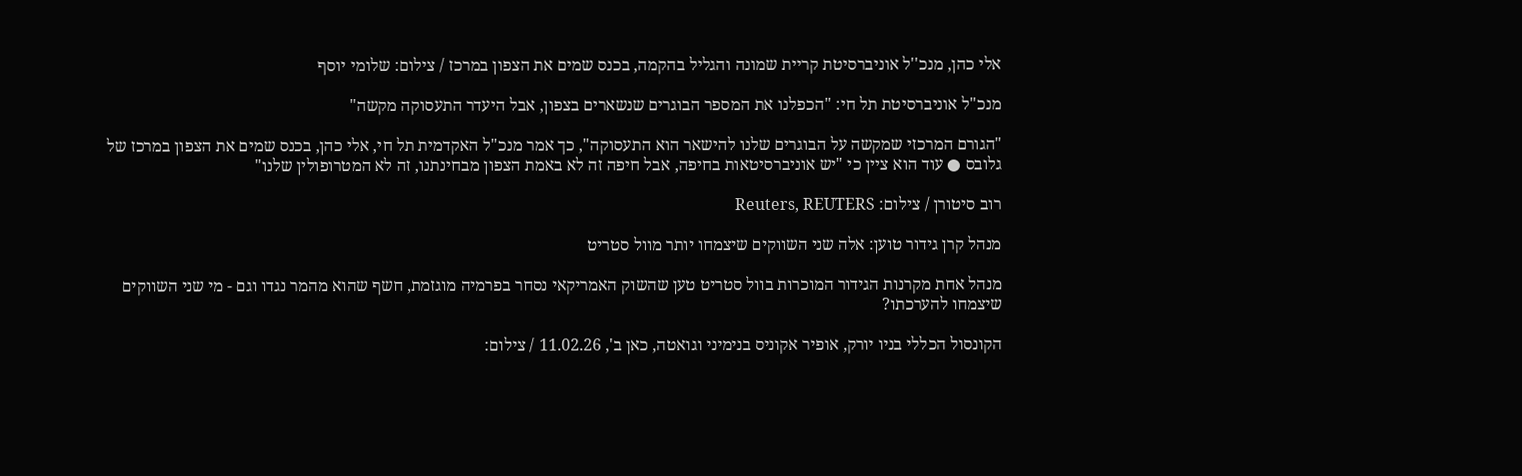אלי כהן, מנכ''ל אוניברסיטת קריית שמונה והגליל בהקמה, בכנס שמים את הצפון במרכז / צילום: שלומי יוסף

מנכ"ל אוניברסיטת תל חי: "הכפלנו את המספר הבוגרים שנשארים בצפון, אבל היעדר התעסוקה מקשה"

"הגורם המרכזי שמקשה על הבוגרים שלנו להישאר הוא התעסוקה", כך אמר מנכ"ל האקדמית תל חי, אלי כהן, בכנס שמים את הצפון במרכז של גלובס ● עוד הוא ציין כי "יש אוניברסיטאות בחיפה, אבל חיפה זה לא באמת הצפון מבחינתנו, זה לא המטרופולין שלנו"

רוב סיטורן / צילום: Reuters, REUTERS

מנהל קרן גידור טוען: אלה שני השווקים שיצמחו יותר מוול סטריט

מנהל אחת מקרנות הגידור המוכרות בוול סטריט טען שהשוק האמריקאי נסחר בפרמיה מוגזמת, חשף שהוא מהמר נגדו וגם - מי שני השווקים שיצמחו להערכתו?

הקונסול הכללי בניו יורק, אופיר אקוניס בנימיני וגואטה, כאן ב', 11.02.26 / צילום: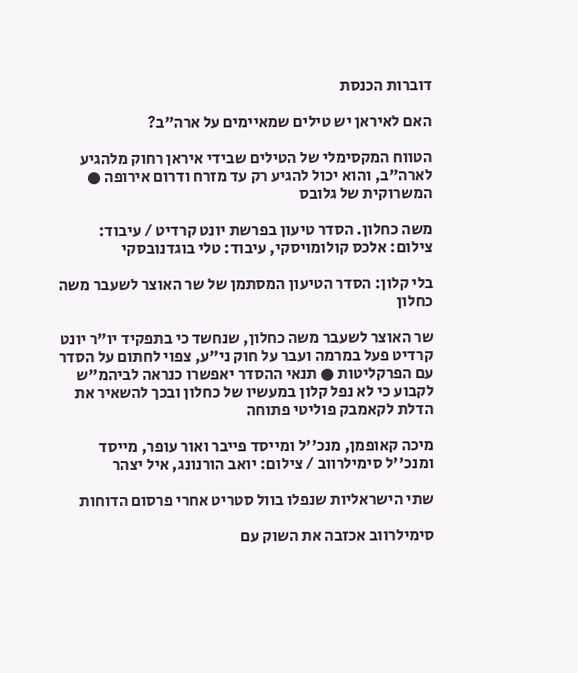דוברות הכנסת

האם לאיראן יש טילים שמאיימים על ארה"ב?

הטווח המקסימלי של הטילים שבידי איראן רחוק מלהגיע לארה"ב, והוא יכול להגיע רק עד מזרח ודרום אירופה ● המשרוקית של גלובס

משה כחלון. הסדר טיעון בפרשת יונט קרדיט / עיבוד: צילום: אלכס קולומויסקי, עיבוד: טלי בוגדנובסקי

בלי קלון: הסדר הטיעון המסתמן של שר האוצר לשעבר משה כחלון

שר האוצר לשעבר משה כחלון, שנחשד כי בתפקיד יו"ר יונט קרדיט פעל במרמה ועבר על חוק ני"ע, צפוי לחתום על הסדר עם הפרקליטות ● תנאי ההסדר יאפשרו כנראה לביהמ"ש לקבוע כי לא נפל קלון במעשיו של כחלון ובכך להשאיר את הדלת לקאמבק פוליטי פתוחה

מיכה קאופמן, מנכ''ל ומייסד פייבר ואור עופר, מייסד ומנכ''ל סימילרווב / צילום: יואב הורנונג, איל יצהר

שתי הישראליות שנפלו בוול סטריט אחרי פרסום הדוחות

סימילרווב אכזבה את השוק עם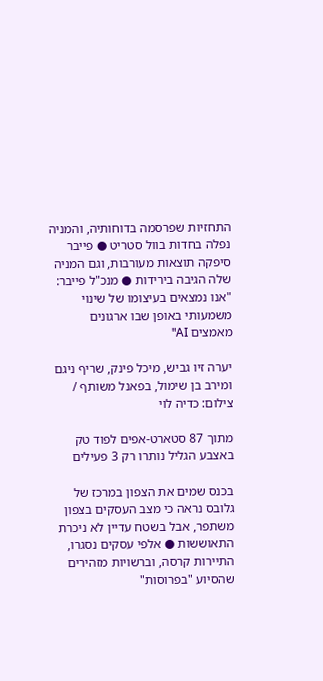התחזיות שפרסמה בדוחותיה, והמניה נפלה בחדות בוול סטריט ● פייבר סיפקה תוצאות מעורבות, וגם המניה שלה הגיבה בירידות ● מנכ"ל פייבר: "אנו נמצאים בעיצומו של שינוי משמעותי באופן שבו ארגונים מאמצים AI"

יערה זיו גביש, מיכל פינק, שריף ניגם ומירב בן שימול, בפאנל משותף / צילום: כדיה לוי

מתוך 87 סטארט-אפים לפוד טק באצבע הגליל נותרו רק 3 פעילים

בכנס שמים את הצפון במרכז של גלובס נראה כי מצב העסקים בצפון משתפר, אבל בשטח עדיין לא ניכרת התאוששות ● אלפי עסקים נסגרו, התיירות קרסה, וברשויות מזהירים שהסיוע "בפרוסות"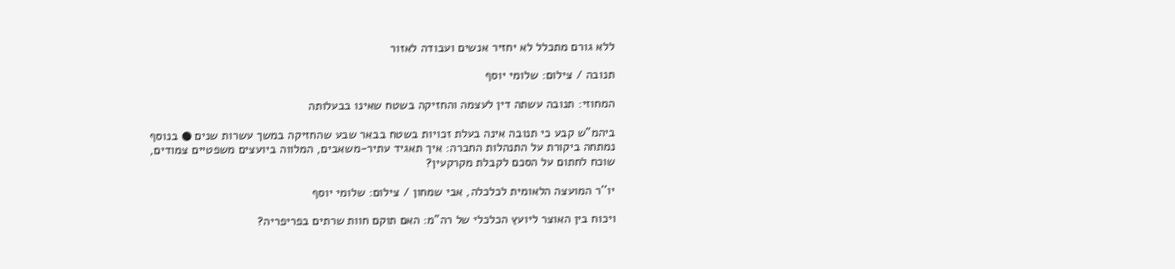ללא גורם מתכלל לא יחזיר אנשים ועבודה לאזור

תנובה / צילום: שלומי יוסף

המחוזי: תנובה עשתה דין לעצמה והחזיקה בשטח שאינו בבעלותה

ביהמ"ש קבע כי תנובה אינה בעלת זכויות בשטח בבאר שבע שהחזיקה במשך עשרות שנים ● בנוסף נמתחה ביקורת על התנהלות החברה: איך תאגיד עתיר-משאבים, המלווה ביועצים משפטיים צמודים, שוכח לחתום על הסכם לקבלת מקרקעין?

יו''ר המועצה הלאומית לכלכלה, אבי שמחון / צילום: שלומי יוסף

ויכוח בין האוצר ליועץ הכלכלי של רה"מ: האם תוקם חוות שרתים בפריפריה?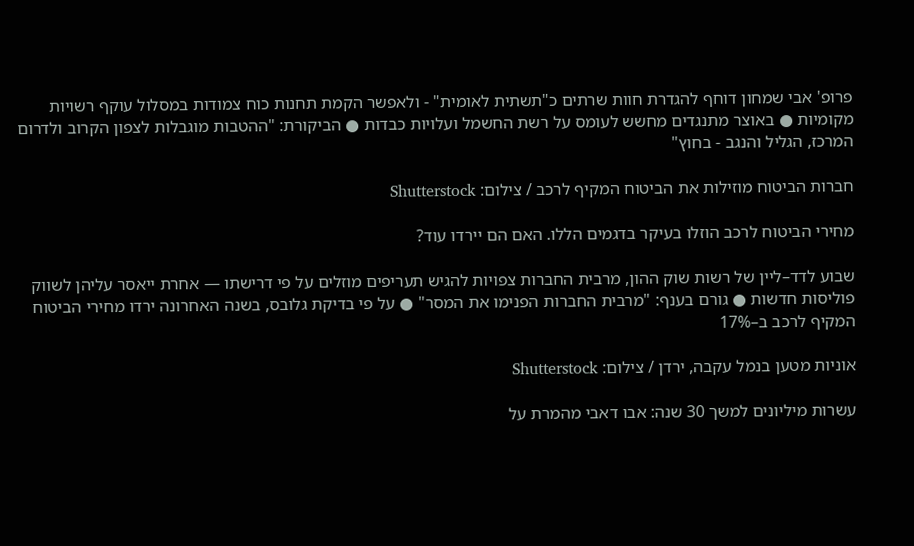פרופ' אבי שמחון דוחף להגדרת חוות שרתים כ"תשתית לאומית" - ולאפשר הקמת תחנות כוח צמודות במסלול עוקף רשויות מקומיות ● באוצר מתנגדים מחשש לעומס על רשת החשמל ועלויות כבדות ● הביקורת: "ההטבות מוגבלות לצפון הקרוב ולדרום המרכז, הגליל והנגב - בחוץ"

חברות הביטוח מוזילות את הביטוח המקיף לרכב / צילום: Shutterstock

מחירי הביטוח לרכב הוזלו בעיקר בדגמים הללו. האם הם יירדו עוד?

שבוע לדד–ליין של רשות שוק ההון, מרבית החברות צפויות להגיש תעריפים מוזלים על פי דרישתו — אחרת ייאסר עליהן לשווק פוליסות חדשות ● גורם בענף: "מרבית החברות הפנימו את המסר" ● על פי בדיקת גלובס, בשנה האחרונה ירדו מחירי הביטוח המקיף לרכב ב–17%

אוניות מטען בנמל עקבה, ירדן / צילום: Shutterstock

עשרות מיליונים למשך 30 שנה: אבו דאבי מהמרת על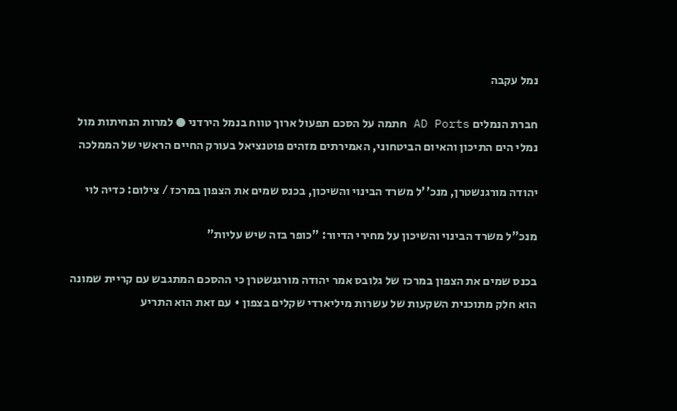נמל עקבה

חברת הנמלים AD Ports חתמה על הסכם תפעול ארוך טווח בנמל הירדני ● למרות הנחיתות מול נמלי הים התיכון והאיום הביטחוני, האמירתים מזהים פוטנציאל בעורק החיים הראשי של הממלכה

יהודה מורגנשטרן, מנכ''ל משרד הבינוי והשיכון, בכנס שמים את הצפון במרכז / צילום: כדיה לוי

מנכ"ל משרד הבינוי והשיכון על מחירי הדיור: "כופר בזה שיש עליות"

בכנס שמים את הצפון במרכז של גלובס אמר יהודה מורגנשטרן כי ההסכם המתגבש עם קריית שמונה הוא חלק מתוכנית השקעות של עשרות מיליארדי שקלים בצפון • עם זאת הוא התריע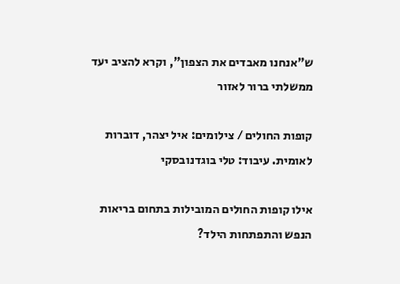ש"אנחנו מאבדים את הצפון", וקרא להציב יעד ממשלתי ברור לאזור

קופות החולים / צילומים: איל יצהר, דוברות לאומית. עיבוד: טלי בוגדנובסקי

אילו קופות החולים המובילות בתחום בריאות הנפש והתפתחות הילד?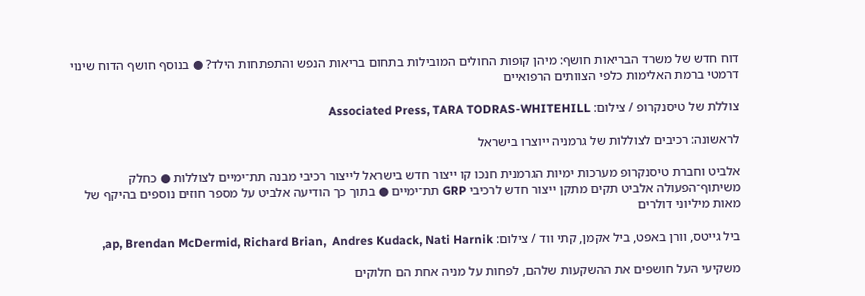דוח חדש של משרד הבריאות חושף: מיהן קופות החולים המובילות בתחום בריאות הנפש והתפתחות הילד? ● בנוסף חושף הדוח שינוי דרמטי ברמת האלימות כלפי הצוותים הרפואיים

צוללת של טיסנקרופ / צילום: Associated Press, TARA TODRAS-WHITEHILL

לראשונה: רכיבים לצוללות של גרמניה ייוצרו בישראל

אלביט וחברת טיסנקרופ מערכות ימיות הגרמנית חנכו קו ייצור חדש בישראל לייצור רכיבי מבנה תת־ימיים לצוללות ● כחלק משיתוף־הפעולה אלביט תקים מתקן ייצור חדש לרכיבי GRP תת־ימיים ● בתוך כך הודיעה אלביט על מספר חוזים נוספים בהיקף של מאות מיליוני דולרים

ביל גייטס, וורן באפט, ביל אקמן, קתי ווד / צילום: ap, Brendan McDermid, Richard Brian,  Andres Kudack, Nati Harnik,

משקיעי העל חושפים את ההשקעות שלהם, לפחות על מניה אחת הם חלוקים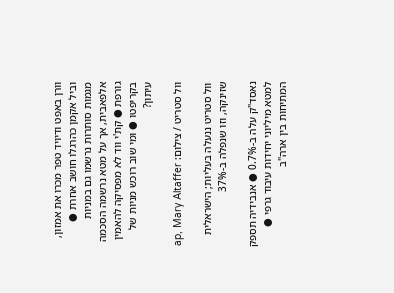וורן באפט ודיויד טפר מכרו את אמזון, וביל אקמן כהרגלו חושב אחרת ● מגמות סותרות נרשמו גם במניות אלפאבית, אך על מטא נרשמה הסכמה גורפת ● קת'י ווד לא מפסיקה להאמין בקריפטו ● ומי שוב רוכש מניות של עיתון?

וול סטריט / צילום: ap, Mary Altaffer

וול סטריט ננעלה בעליות; הישראלית שזינקה, וזו שנפלה ב-37%

נאסד"ק עלה ב-0.7% ● אנבידיה תספק למטא מיליוני יחידות עיבוד גרפי ● המתיחות בין ארה"ב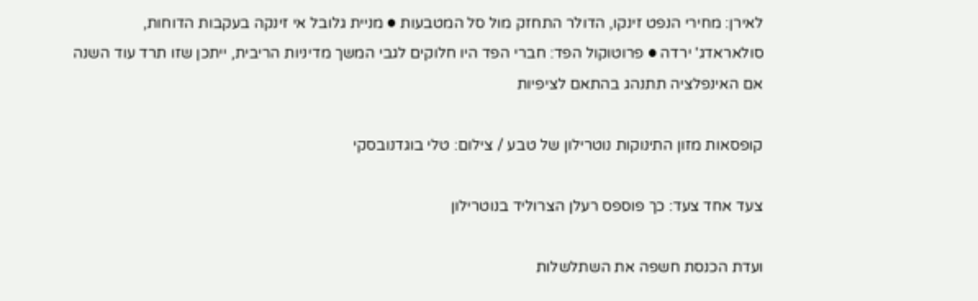לאירן: מחירי הנפט זינקו, הדולר התחזק מול סל המטבעות ● מניית גלובל אי זינקה בעקבות הדוחות, סולאראדג' ירדה ● פרוטוקול הפד: חברי הפד היו חלוקים לגבי המשך מדיניות הריבית, ייתכן שזו תרד עוד השנה אם האינפלציה תתנהג בהתאם לציפיות

קופסאות מזון התינוקות נוטרילון של טבע / צילום: טלי בוגדנובסקי

צעד אחד צעד: כך פוספס רעלן הצרוליד בנוטרילון

ועדת הכנסת חשפה את השתלשלות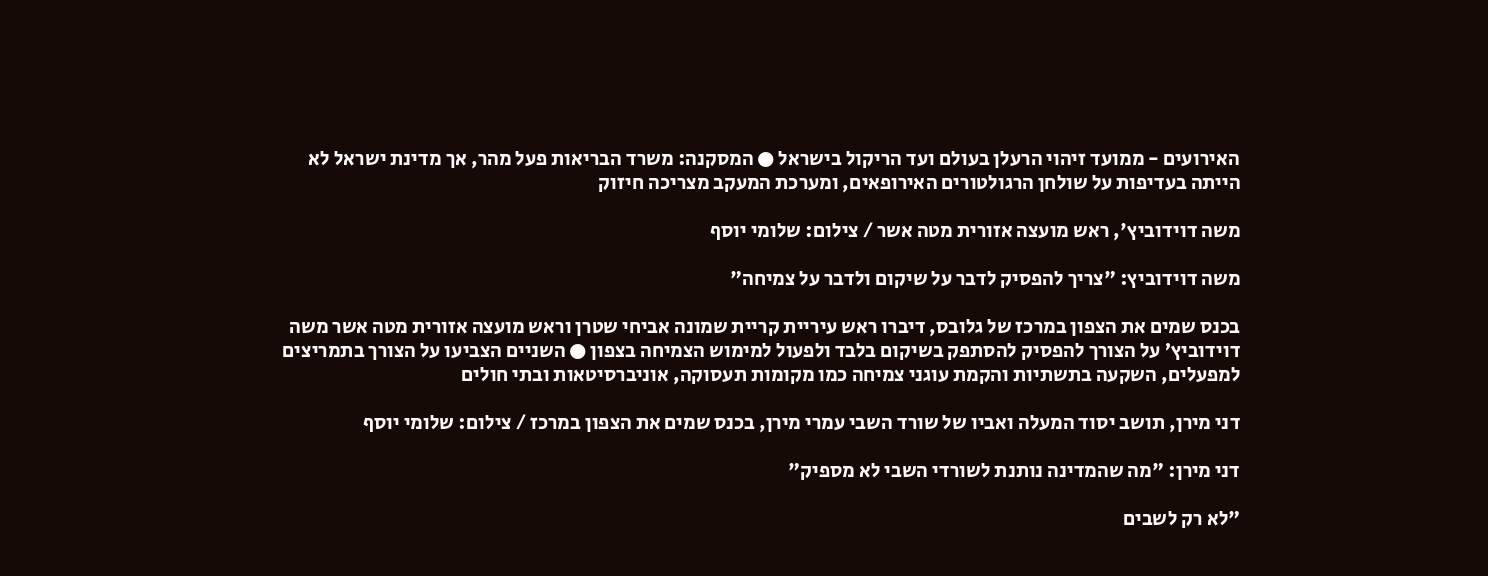האירועים - ממועד זיהוי הרעלן בעולם ועד הריקול בישראל ● המסקנה: משרד הבריאות פעל מהר, אך מדינת ישראל לא הייתה בעדיפות על שולחן הרגולטורים האירופאים, ומערכת המעקב מצריכה חיזוק

משה דוידוביץ', ראש מועצה אזורית מטה אשר / צילום: שלומי יוסף

משה דוידוביץ: "צריך להפסיק לדבר על שיקום ולדבר על צמיחה"

בכנס שמים את הצפון במרכז של גלובס, דיברו ראש עיריית קריית שמונה אביחי שטרן וראש מועצה אזורית מטה אשר משה דוידוביץ’ על הצורך להפסיק להסתפק בשיקום בלבד ולפעול למימוש הצמיחה בצפון ● השניים הצביעו על הצורך בתמריצים למפעלים, השקעה בתשתיות והקמת עוגני צמיחה כמו מקומות תעסוקה, אוניברסיטאות ובתי חולים

דני מירן, תושב יסוד המעלה ואביו של שורד השבי עמרי מירן, בכנס שמים את הצפון במרכז / צילום: שלומי יוסף

דני מירן: "מה שהמדינה נותנת לשורדי השבי לא מספיק"

"לא רק לשבים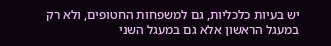יש בעיות כלכליות, גם למשפחות החטופים, ולא רק במעגל הראשון אלא גם במעגל השני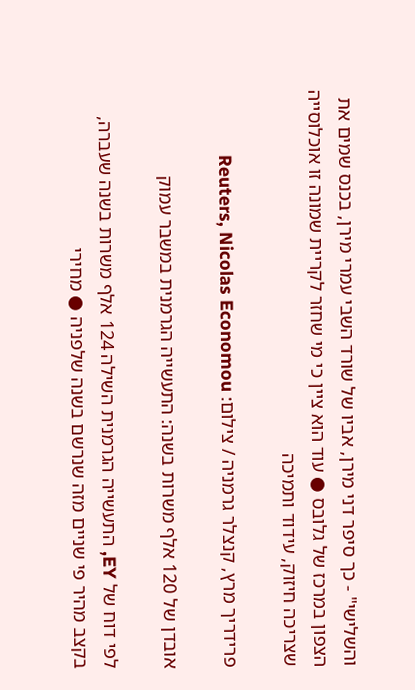והשלישי" - כך סיפר דני מירן, אביו של שורד השבי עמרי מירן, בכנס שמים את הצפון במרכז של גלובס ● עוד הוא ציין כי מי שחזר לקריית שמונה זו אוכלוסייה שצריכה חיזוק, עידוד ותמיכה

פרידריך מרץ, קנצלר גרמניה / צילום: Reuters, Nicolas Economou

אובדן של 120 אלף משרות בשנה: התעשייה הגרמנית במשבר עמוק

לפי דוח של EY, התעשייה הגרמנית השילה 124 אלף משרות בשנה שעברה, בקצב מהיר פי שניים מזה שנרשם בשנה שלפניה ● מחירי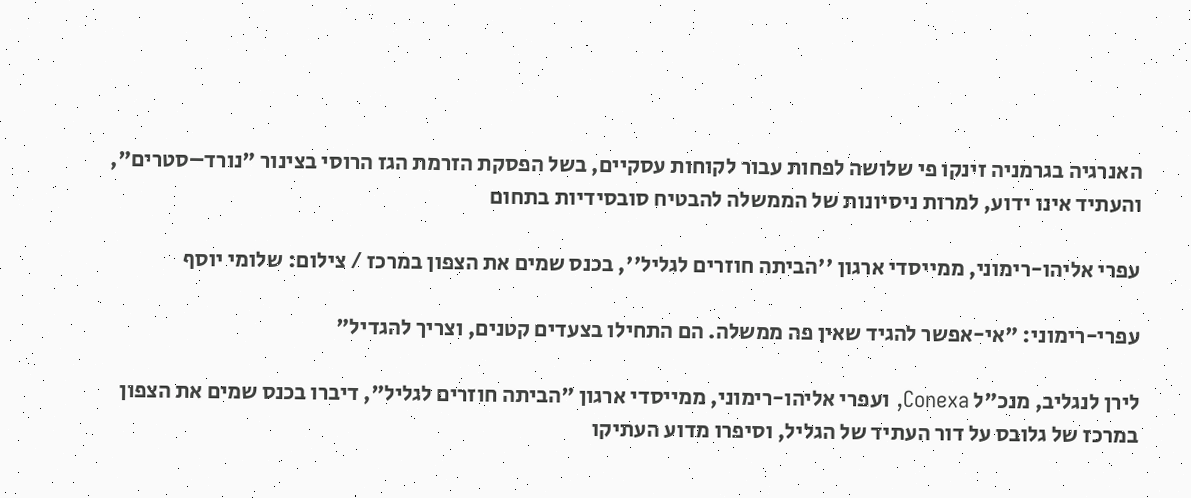האנרגיה בגרמניה זינקו פי שלושה לפחות עבור לקוחות עסקיים, בשל הפסקת הזרמת הגז הרוסי בצינור "נורד–סטרים", והעתיד אינו ידוע, למרות ניסיונות של הממשלה להבטיח סובסידיות בתחום

עפרי אליהו-רימוני, ממייסדי ארגון ''הביתה חוזרים לגליל'', בכנס שמים את הצפון במרכז / צילום: שלומי יוסף

עפרי-רימוני: "אי-אפשר להגיד שאין פה ממשלה. הם התחילו בצעדים קטנים, וצריך להגדיל"

לירן לנגליב, מנכ"ל Conexa, ועפרי אליהו-רימוני, ממייסדי ארגון "הביתה חוזרים לגליל", דיברו בכנס שמים את הצפון במרכז של גלובס על דור העתיד של הגליל, וסיפרו מדוע העתיקו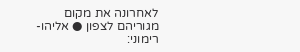לאחרונה את מקום מגוריהם לצפון ● אליהו-רימוני: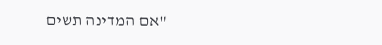"אם המדינה תשים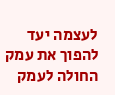לעצמה יעד להפוך את עמק החולה לעמק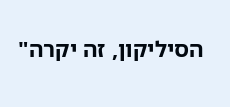הסיליקון, זה יקרה"